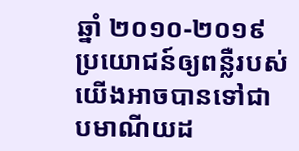ឆ្នាំ ២០១០-២០១៩
ប្រយោជន៍ឲ្យពន្លឺរបស់យើងអាចបានទៅជាបមាណីយដ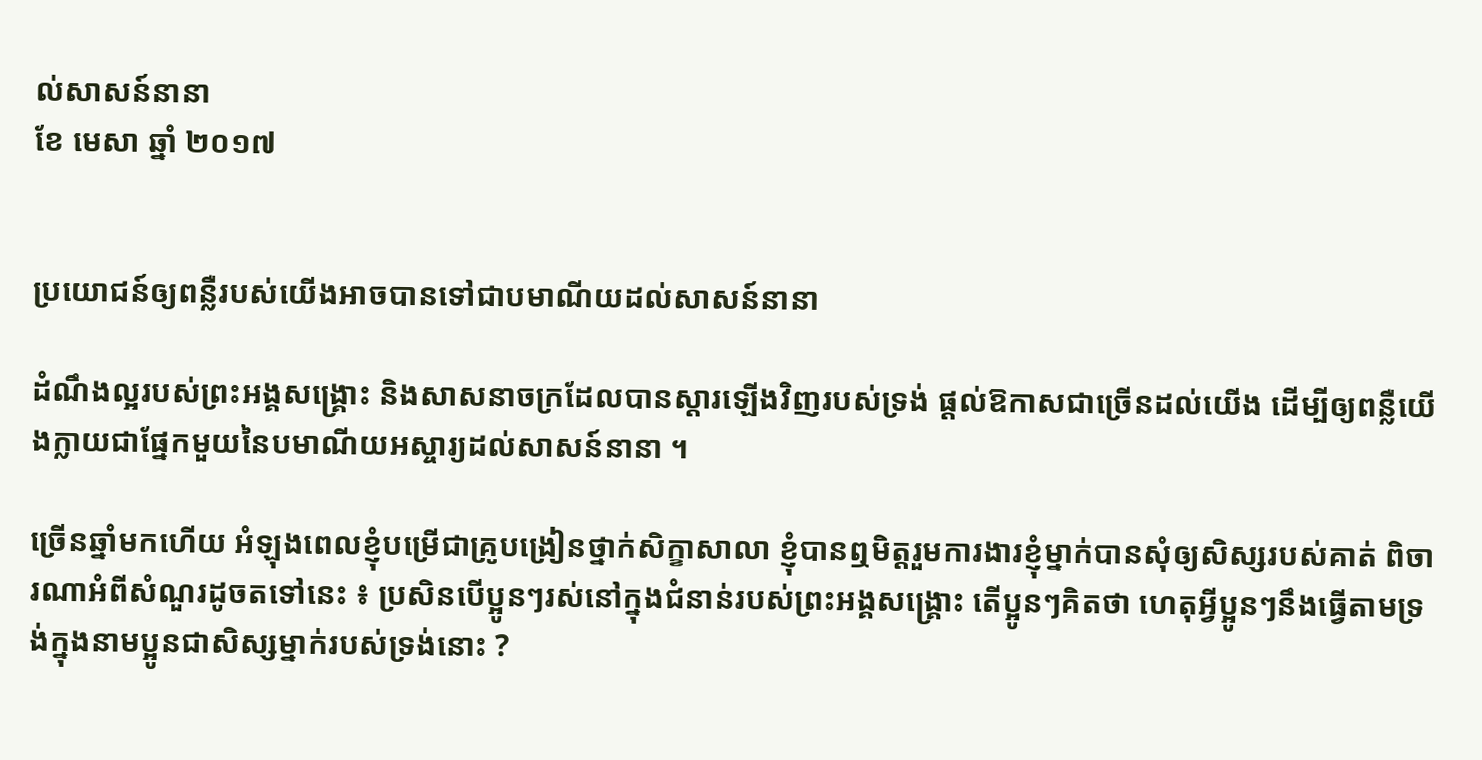ល់សាសន៍នានា
ខែ មេសា ឆ្នាំ ២០១៧


ប្រយោជន៍ឲ្យពន្លឺរបស់យើងអាចបានទៅជាបមាណីយដល់សាសន៍នានា

ដំណឹងល្អរបស់ព្រះអង្គសង្គ្រោះ និងសាសនាចក្រដែលបានស្តារឡើងវិញរបស់ទ្រង់ ផ្តល់ឱកាសជាច្រើនដល់យើង ដើម្បីឲ្យពន្លឺយើងក្លាយជាផ្នែកមួយនៃបមាណីយអស្ចារ្យដល់សាសន៍នានា ។

ច្រើនឆ្នាំមកហើយ អំឡុងពេលខ្ញុំបម្រើជាគ្រូបង្រៀនថ្នាក់សិក្ខាសាលា ខ្ញុំបានឮមិត្តរួមការងារខ្ញុំម្នាក់បានសុំឲ្យសិស្សរបស់គាត់ ពិចារណាអំពីសំណួរដូចតទៅនេះ ៖ ប្រសិនបើប្អូនៗរស់នៅក្នុងជំនាន់របស់ព្រះអង្គសង្គ្រោះ តើប្អូនៗគិតថា ហេតុអ្វីប្អូនៗនឹងធ្វើតាមទ្រង់ក្នុងនាមប្អូនជាសិស្សម្នាក់របស់ទ្រង់នោះ ?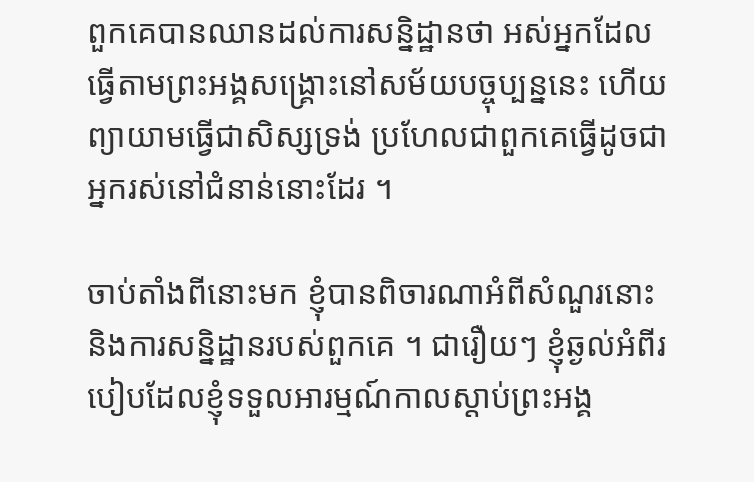ពួកគេបានឈានដល់ការសន្និដ្ឋានថា អស់អ្នកដែលធ្វើតាមព្រះអង្គសង្គ្រោះនៅសម័យបច្ចុប្បន្ននេះ ហើយព្យាយាមធ្វើជាសិស្សទ្រង់ ប្រហែលជាពួកគេធ្វើដូចជាអ្នករស់នៅជំនាន់នោះដែរ ។

ចាប់តាំងពីនោះមក ខ្ញុំបានពិចារណាអំពីសំណួរនោះ និងការសន្និដ្ឋានរបស់ពួកគេ ។ ជារឿយៗ ខ្ញុំឆ្ងល់អំពីរបៀបដែលខ្ញុំទទួលអារម្មណ៍កាលស្តាប់ព្រះអង្គ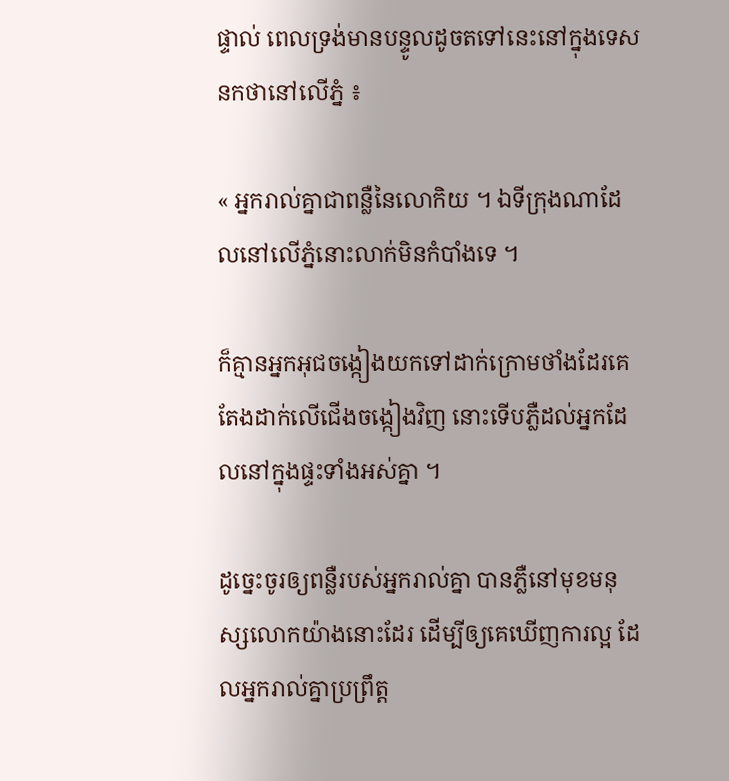ផ្ទាល់ ពេលទ្រង់មានបន្ទូលដូចតទៅនេះនៅក្នុងទេសនកថានៅលើភ្នំ ៖

« អ្នករាល់គ្នាជាពន្លឺនៃលោកិយ ។ ឯទីក្រុងណាដែលនៅលើភ្នំនោះលាក់មិនកំបាំងទេ ។

ក៏គ្មានអ្នកអុជចង្កៀងយកទៅដាក់ក្រោមថាំងដែរគេតែងដាក់លើជើងចង្កៀងវិញ នោះទើបភ្លឺដល់អ្នកដែលនៅក្នុងផ្ទះទាំងអស់គ្នា ។

ដូច្នេះចូរឲ្យពន្លឺរបស់អ្នករាល់គ្នា បានភ្លឺនៅមុខមនុស្សលោកយ៉ាងនោះដែរ ដើម្បីឲ្យគេឃើញការល្អ ដែលអ្នករាល់គ្នាប្រព្រឹត្ត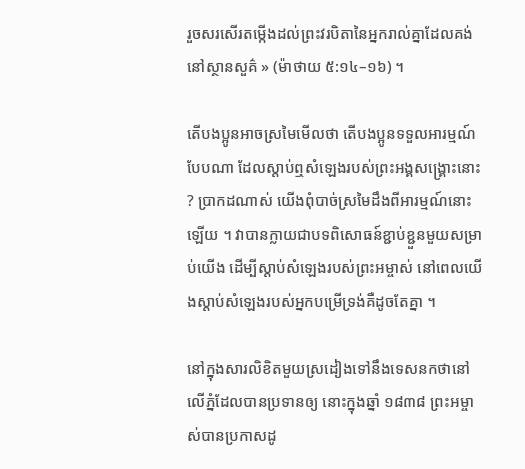រួចសរសើរតម្កើងដល់ព្រះវរបិតានៃអ្នករាល់គ្នាដែលគង់នៅស្ថានសួគ៌ » (ម៉ាថាយ ៥:១៤–១៦) ។

តើបងប្អូនអាចស្រមៃមើលថា តើបងប្អូនទទួលអារម្មណ៍បែបណា ដែលស្តាប់ឮសំឡេងរបស់ព្រះអង្គសង្គ្រោះនោះ ? ប្រាកដណាស់ យើងពុំបាច់ស្រមៃដឹងពីអារម្មណ៍នោះឡើយ ។ វាបានក្លាយជាបទពិសោធន៍ខ្ជាប់ខ្ជួនមួយសម្រាប់យើង ដើម្បីស្តាប់សំឡេងរបស់ព្រះអម្ចាស់ នៅពេលយើងស្តាប់សំឡេងរបស់អ្នកបម្រើទ្រង់គឺដូចតែគ្នា ។

នៅក្នុងសារលិខិតមួយស្រដៀងទៅនឹងទេសនកថានៅលើភ្នំដែលបានប្រទានឲ្យ នោះក្នុងឆ្នាំ ១៨៣៨ ព្រះអម្ចាស់បានប្រកាសដូ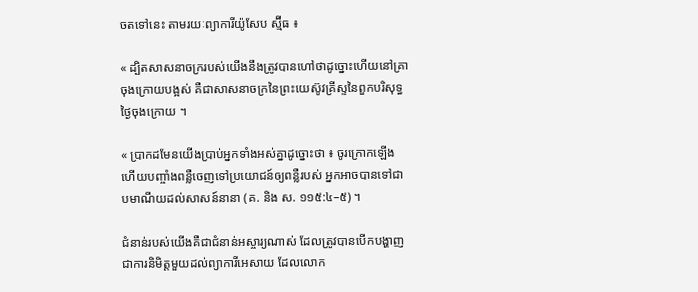ចតទៅនេះ តាមរយៈព្យាការីយ៉ូសែប ស្ម៊ីធ ៖

« ដ្បិតសាសនាចក្ររបស់យើងនឹងត្រូវបានហៅថាដូច្នោះហើយនៅគ្រាចុងក្រោយបង្អស់ គឺជាសាសនាចក្រនៃព្រះយេស៊ូវគ្រីស្ទនៃពួកបរិសុទ្ធថ្ងៃចុងក្រោយ ។

« ប្រាកដមែនយើងប្រាប់អ្នកទាំងអស់គ្នាដូច្នោះថា ៖ ចូរក្រោកឡើង ហើយបញ្ចាំងពន្លឺចេញទៅប្រយោជន៍ឲ្យពន្លឺរបស់ អ្នកអាចបានទៅជាបមាណីយដល់សាសន៍នានា (គ. និង ស. ១១៥:៤–៥) ។

ជំនាន់របស់យើងគឺជាជំនាន់អស្ចារ្យណាស់ ដែលត្រូវបានបើកបង្ហាញជាការនិមិត្តមួយដល់ព្យាការីអេសាយ ដែលលោក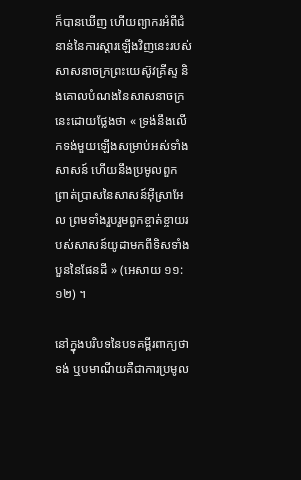ក៏បានឃើញ ហើយព្យាករអំពីជំនាន់នៃការស្តារឡើងវិញនេះរបស់សាសនាចក្រព្រះយេស៊ូវគ្រីស្ទ និងគោលបំណងនៃសាសនាចក្រនេះដោយថ្លែងថា « ទ្រង់នឹងលើកទង់មួយឡើងសម្រាប់អស់ទាំងសាសន៍ ហើយនឹងប្រមូលពួកព្រាត់ប្រាសនៃសាសន៍អ៊ីស្រាអែល ព្រមទាំងរួបរួមពួកខ្ចាត់ខ្ចាយរបស់សាសន៍យូដាមកពីទិសទាំងបួននៃផែនដី » (អេសាយ ១១:១២) ។

នៅក្នុងបរិបទនៃបទគម្ពីរពាក្យថា ទង់ ឬបមាណីយគឺជាការប្រមូល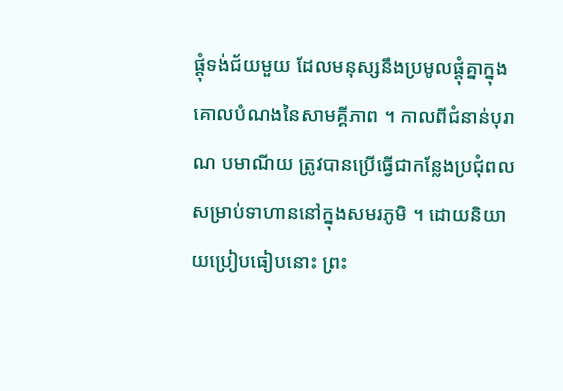ផ្តុំទង់ជ័យមួយ ដែលមនុស្សនឹងប្រមូលផ្តុំគ្នាក្នុងគោលបំណងនៃសាមគ្គីភាព ។ កាលពីជំនាន់បុរាណ បមាណីយ ត្រូវបានប្រើធ្វើជាកន្លែងប្រជុំពលសម្រាប់ទាហាននៅក្នុងសមរភូមិ ។ ដោយនិយាយប្រៀបធៀបនោះ ព្រះ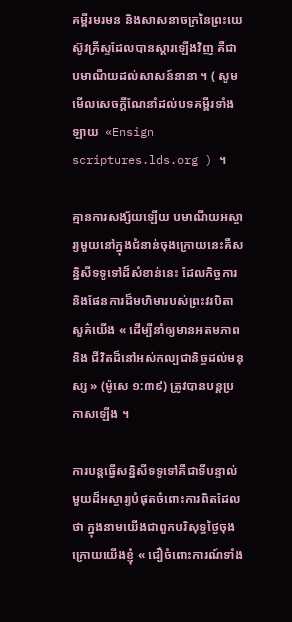គម្ពីរមរមន និងសាសនាចក្រនៃព្រះយេស៊ូវគ្រីស្ទដែលបានស្តារឡើងវិញ គឺជាបមាណីយដល់សាសន៍នានា ។ ( សូមមើលសេចក្ដីណែនាំដល់បទគម្ពីរទាំងឡាយ ‌ «Ensign scriptures.lds.org ) ។

គ្មានការសង្ស័យឡើយ បមាណីយអស្ចារ្យមួយនៅក្នុងជំនាន់ចុងក្រោយនេះគឺសន្និសីទទូទៅដ៏សំខាន់នេះ ដែលកិច្ចការ និងផែនការដ៏មហិមារបស់ព្រះវរបិតាសួគ៌យើង « ដើម្បីនាំឲ្យមានអតមភាព និង ជីវិតដ៏នៅអស់កល្បជានិច្ចដល់មនុស្ស » (ម៉ូសេ ១:៣៩) ត្រូវបានបន្តប្រកាសឡើង ។

ការបន្តធ្វើសន្និសីទទូទៅគឺជាទីបន្ទាល់មួយដ៏អស្ចារ្យបំផុតចំពោះការពិតដែលថា ក្នុងនាមយើងជាពួកបរិសុទ្ធថ្ងៃចុងក្រោយយើងខ្ញុំ « ជឿចំពោះការណ៍ទាំង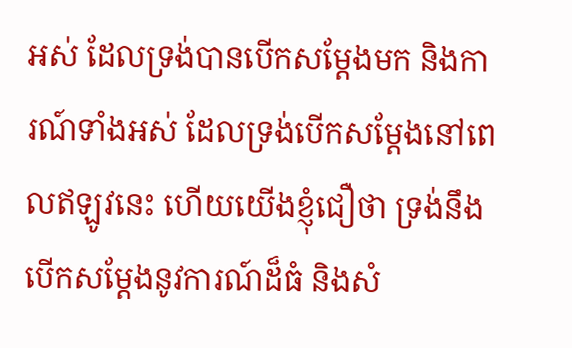អស់ ដែលទ្រង់បានបើកសម្ដែងមក និងការណ៍ទាំងអស់ ដែលទ្រង់បើកសម្ដែងនៅពេលឥឡូវនេះ ហើយយើងខ្ញុំជឿថា ទ្រង់នឹងបើកសម្ដែងនូវការណ៍ដ៏ធំ និងសំ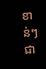ខាន់ៗជា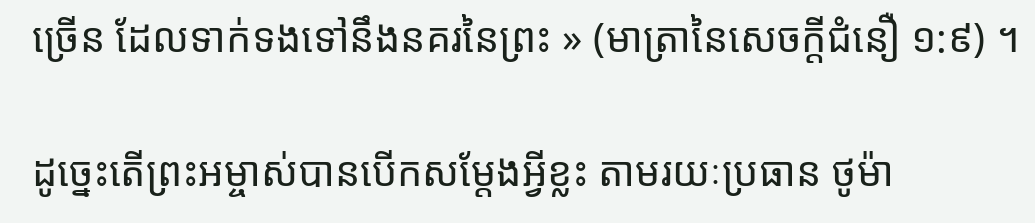ច្រើន ដែលទាក់ទងទៅនឹងនគរនៃព្រះ » (មាត្រានៃសេចក្តីជំនឿ ១:៩) ។

ដូច្នេះតើព្រះអម្ចាស់បានបើកសម្តែងអ្វីខ្លះ តាមរយៈប្រធាន ថូម៉ា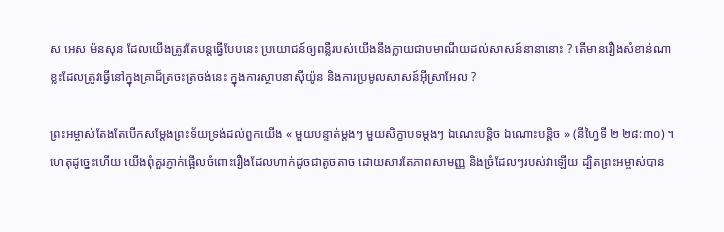ស អេស ម៉នសុន ដែលយើងត្រូវតែបន្តធ្វើបែបនេះ ប្រយោជន៍ឲ្យពន្លឺរបស់យើងនឹងក្លាយជាបមាណីយដល់សាសន៍នានានោះ ? តើមានរឿងសំខាន់ណាខ្លះដែលត្រូវធ្វើនៅក្នុងគ្រាដ៏ត្រចះត្រចង់នេះ ក្នុងការស្ថាបនាស៊ីយ៉ូន និងការប្រមូលសាសន៍អ៊ីស្រាអែល ?

ព្រះអម្ចាស់តែងតែបើកសម្តែងព្រះទ័យទ្រង់ដល់ពួកយើង « មួយបន្ទាត់ម្ដងៗ មួយសិក្ខាបទម្ដងៗ ឯណេះបន្ដិច ឯណោះបន្ដិច » (នីហ្វៃទី ២ ២៨:៣០) ។ ហេតុដូច្នេះហើយ យើងពុំគួរភ្ញាក់ផ្អើលចំពោះរឿងដែលហាក់ដូចជាតូចតាច ដោយសារតែភាពសាមញ្ញ និងច្រំដែលៗរបស់វាឡើយ ដ្បិតព្រះអម្ចាស់បាន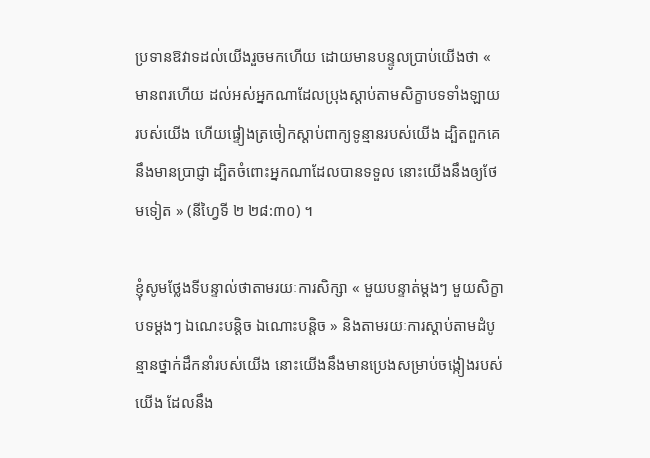ប្រទានឱវាទដល់យើងរួចមកហើយ ដោយមានបន្ទូលប្រាប់យើងថា « មានពរហើយ ដល់អស់អ្នកណាដែលប្រុងស្ដាប់តាមសិក្ខាបទទាំងឡាយរបស់យើង ហើយផ្ទៀងត្រចៀកស្ដាប់ពាក្យទូន្មានរបស់យើង ដ្បិតពួកគេនឹងមានប្រាជ្ញា ដ្បិតចំពោះអ្នកណាដែលបានទទួល នោះយើងនឹងឲ្យថែមទៀត » (នីហ្វៃទី ២ ២៨:៣០) ។

ខ្ញុំសូមថ្លែងទីបន្ទាល់ថាតាមរយៈការសិក្សា « មួយបន្ទាត់ម្ដងៗ មួយសិក្ខាបទម្ដងៗ ឯណេះបន្ដិច ឯណោះបន្ដិច » និងតាមរយៈការស្តាប់តាមដំបូន្មានថ្នាក់ដឹកនាំរបស់យើង នោះយើងនឹងមានប្រេងសម្រាប់ចង្កៀងរបស់យើង ដែលនឹង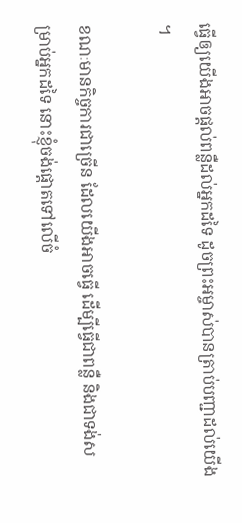ធ្វើឲ្យយើងអាចផ្តល់ពន្លឺដល់អ្នកដទៃ ដូចព្រះអម្ចាស់បានត្រាប់បញ្ជាដល់យើង ។

ខណៈមានកិច្ចការជាច្រើន ដែលយើងអាចធ្វើ ដើម្បីធ្វើជាពន្លឺ និងជាទង់សម្រាប់អ្នកដទៃ នោះខ្ញុំចង់ផ្តោតទៅលើចំ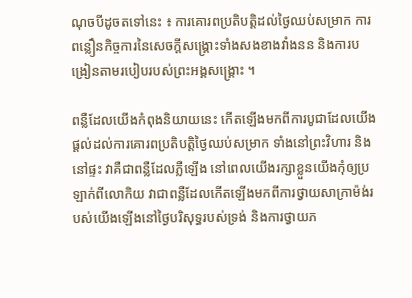ណុចបីដូចតទៅនេះ ៖ ការគោរពប្រតិបត្តិដល់ថ្ងៃឈប់សម្រាក ការពន្លឿនកិច្ចការនៃសេចក្តីសង្គ្រោះទាំងសងខាងវាំងនន និងការបង្រៀនតាមរបៀបរបស់ព្រះអង្គសង្គ្រោះ ។

ពន្លឺដែលយើងកំពុងនិយាយនេះ កើតឡើងមកពីការបូជាដែលយើងផ្តល់ដល់ការគោរពប្រតិបត្តិថ្ងៃឈប់សម្រាក ទាំងនៅព្រះវិហារ និងនៅផ្ទះ វាគឺជាពន្លឺដែលភ្លឺឡើង នៅពេលយើងរក្សាខ្លួនយើងកុំឲ្យប្រឡាក់ពីលោកិយ វាជាពន្លឺដែលកើតឡើងមកពីការថ្វាយសាក្រាម៉ង់របស់យើងឡើងនៅថ្ងៃបរិសុទ្ធរបស់ទ្រង់ និងការថ្វាយភ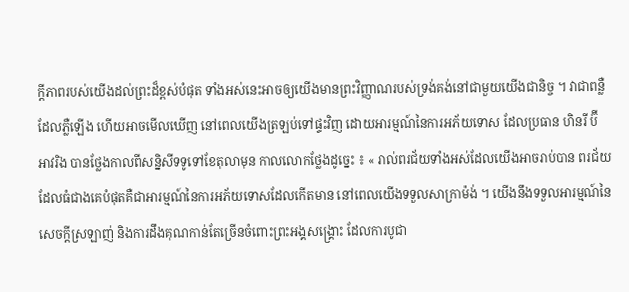ក្ដីភាពរបស់យើងដល់ព្រះដ៏ខ្ពស់បំផុត ទាំងអស់នេះអាចឲ្យយើងមានព្រះវិញ្ញាណរបស់ទ្រង់គង់នៅជាមួយយើងជានិច្ច ។ វាជាពន្លឺដែលភ្លឺឡើង ហើយអាចមើលឃើញ នៅពេលយើងត្រឡប់ទៅផ្ទះវិញ ដោយអារម្មណ៍នៃការអភ័យទោស ដែលប្រធាន ហិនរី ប៊ី អាវរិង បានថ្លែងកាលពីសន្និសីទទូទៅខែតុលាមុន កាលលោកថ្លែងដូច្នេះ ៖ « រាល់ពរជ័យទាំងអស់ដែលយើងអាចរាប់បាន ពរជ័យដែលធំជាងគេបំផុតគឺជាអារម្មណ៍នៃការអភ័យទោសដែលកើតមាន នៅពេលយើងទទួលសាក្រាម៉ង់ ។ យើងនឹងទទួលអារម្មណ៍នៃសេចក្ដីស្រឡាញ់ និងការដឹងគុណកាន់តែច្រើនចំពោះព្រះអង្គសង្គ្រោះ ដែលការបូជា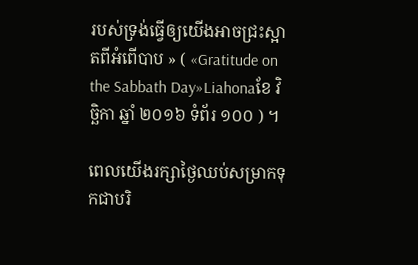របស់ទ្រង់ធ្វើឲ្យយើងអាចជ្រះស្អាតពីអំពើបាប » ( «Gratitude on the Sabbath Day»Liahonaខែ វិច្ឆិកា ឆ្នាំ ២០១៦ ទំព័រ ១០០ ) ។

ពេលយើងរក្សាថ្ងៃឈប់សម្រាកទុកជាបរិ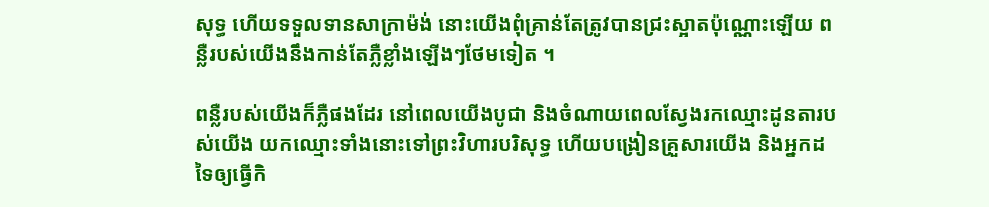សុទ្ធ ហើយទទួលទានសាក្រាម៉ង់ នោះយើងពុំគ្រាន់តែត្រូវបានជ្រះស្អាតប៉ុណ្ណោះឡើយ ពន្លឺរបស់យើងនឹងកាន់តែភ្លឺខ្លាំងឡើងៗថែមទៀត ។

ពន្លឺរបស់យើងក៏ភ្លឺផងដែរ នៅពេលយើងបូជា និងចំណាយពេលស្វែងរកឈ្មោះដូនតារបស់យើង យកឈ្មោះទាំងនោះទៅព្រះវិហារបរិសុទ្ធ ហើយបង្រៀនគ្រួសារយើង និងអ្នកដទៃឲ្យធ្វើកិ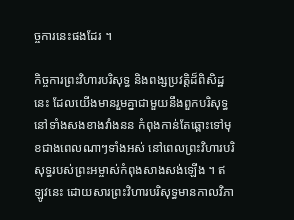ច្ចការនេះផងដែរ ។

កិច្ចការព្រះវិហារបរិសុទ្ធ និងពង្សប្រវត្តិដ៏ពិសិដ្ឋនេះ ដែលយើងមានរួមគ្នាជាមួយនឹងពួកបរិសុទ្ធនៅទាំងសងខាងវាំងនន កំពុងកាន់តែឆ្ពោះទៅមុខជាងពេលណាៗទាំងអស់ នៅពេលព្រះវិហារបរិសុទ្ធរបស់ព្រះអម្ចាស់កំពុងសាងសង់ឡើង ។ ឥឡូវនេះ ដោយសារព្រះវិហារបរិសុទ្ធមានកាលវិភា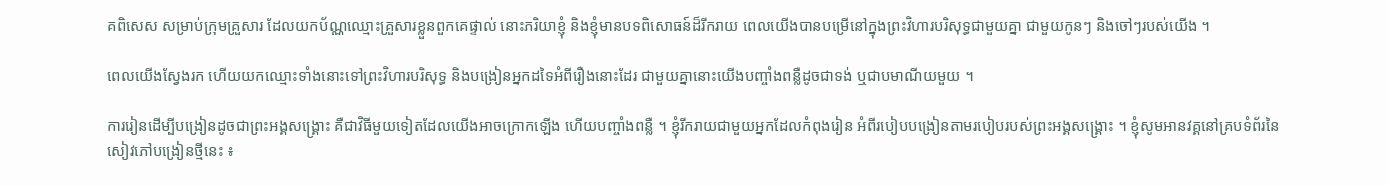គពិសេស សម្រាប់ក្រុមគ្រួសារ ដែលយកប័ណ្ណឈ្មោះគ្រួសារខ្លួនពួកគេផ្ទាល់ នោះភរិយាខ្ញុំ និងខ្ញុំមានបទពិសោធន៍ដ៏រីករាយ ពេលយើងបានបម្រើនៅក្នុងព្រះវិហារបរិសុទ្ធជាមួយគ្នា ជាមួយកូនៗ និងចៅៗរបស់យើង ។

ពេលយើងស្វែងរក ហើយយកឈ្មោះទាំងនោះទៅព្រះវិហារបរិសុទ្ធ និងបង្រៀនអ្នកដទៃអំពីរឿងនោះដែរ ជាមួយគ្នានោះយើងបញ្ចាំងពន្លឺដូចជាទង់ ឬជាបមាណីយមួយ ។

ការរៀនដើម្បីបង្រៀនដូចជាព្រះអង្គសង្គ្រោះ គឺជាវិធីមួយទៀតដែលយើងអាចក្រោកឡើង ហើយបញ្ចាំងពន្លឺ ។ ខ្ញុំរីករាយជាមួយអ្នកដែលកំពុងរៀន អំពីរបៀបបង្រៀនតាមរបៀបរបស់ព្រះអង្គសង្គ្រោះ ។ ខ្ញុំសូមអានវគ្គនៅគ្របទំព័រនៃសៀវភៅបង្រៀនថ្មីនេះ ៖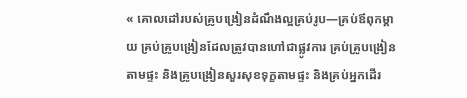« គោលដៅរបស់គ្រូបង្រៀនដំណឹងល្អគ្រប់រូប—គ្រប់ឪពុកម្ដាយ គ្រប់គ្រូបង្រៀនដែលត្រូវបានហៅជាផ្លូវការ គ្រប់គ្រូបង្រៀនតាមផ្ទះ និងគ្រូបង្រៀនសួរសុខទុក្ខតាមផ្ទះ និងគ្រប់អ្នកដើរ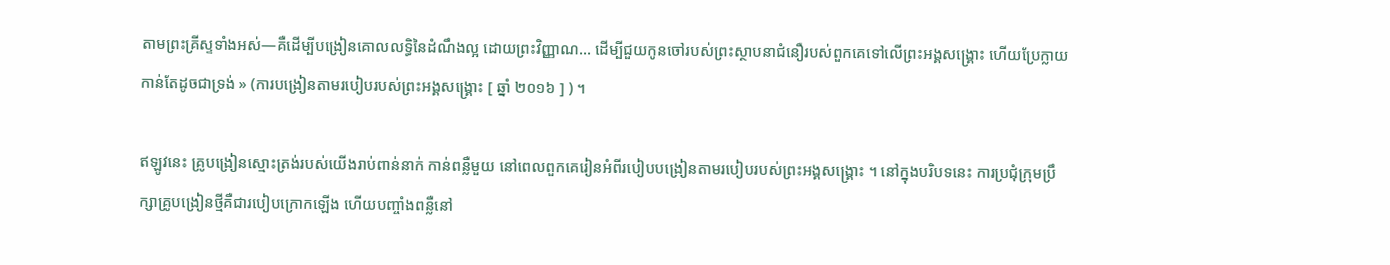តាមព្រះគ្រីស្ទទាំងអស់—គឺដើម្បីបង្រៀនគោលលទ្ធិនៃដំណឹងល្អ ដោយព្រះវិញ្ញាណ… ដើម្បីជួយកូនចៅរបស់ព្រះស្ថាបនាជំនឿរបស់ពួកគេទៅលើព្រះអង្គសង្គ្រោះ ហើយប្រែក្លាយកាន់តែដូចជាទ្រង់ » (ការបង្រៀនតាមរបៀបរបស់ព្រះអង្គសង្គ្រោះ [ ឆ្នាំ ២០១៦ ] ) ។

ឥឡូវនេះ គ្រូបង្រៀនស្មោះត្រង់របស់យើងរាប់ពាន់នាក់ កាន់ពន្លឺមួយ នៅពេលពួកគេរៀនអំពីរបៀបបង្រៀនតាមរបៀបរបស់ព្រះអង្គសង្គ្រោះ ។ នៅក្នុងបរិបទនេះ ការប្រជុំក្រុមប្រឹក្សាគ្រូបង្រៀនថ្មីគឺជារបៀបក្រោកឡើង ហើយបញ្ចាំងពន្លឺនៅ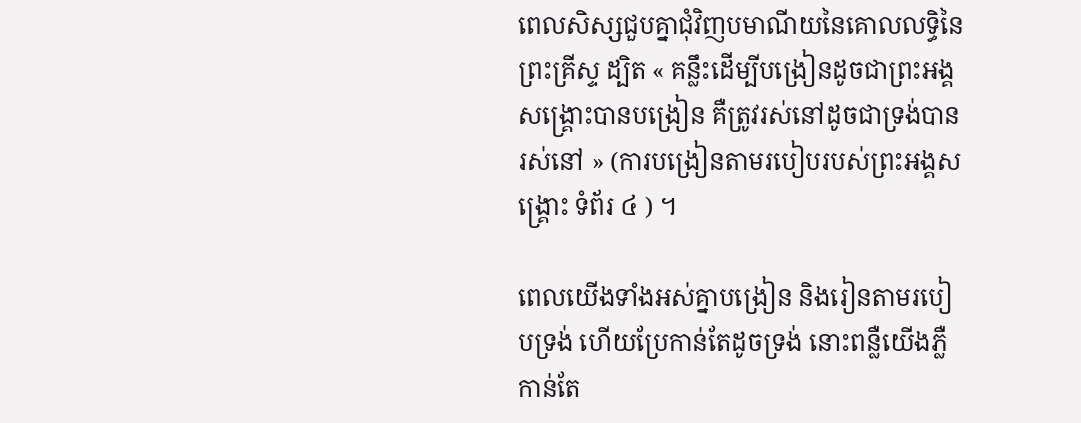ពេលសិស្សជួបគ្នាជុំវិញបមាណីយនៃគោលលទ្ធិនៃព្រះគ្រីស្ទ ដ្បិត « គន្លឹះដើម្បីបង្រៀនដូចជាព្រះអង្គសង្គ្រោះបានបង្រៀន គឺត្រូវរស់នៅដូចជាទ្រង់បានរស់នៅ » (ការបង្រៀនតាមរបៀបរបស់ព្រះអង្គសង្គ្រោះ ទំព័រ ៤ ) ។

ពេលយើងទាំងអស់គ្នាបង្រៀន និងរៀនតាមរបៀបទ្រង់ ហើយប្រែកាន់តែដូចទ្រង់ នោះពន្លឺយើងភ្លឺកាន់តែ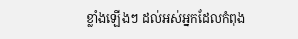ខ្លាំងឡើងៗ ដល់អស់អ្នកដែលកំពុង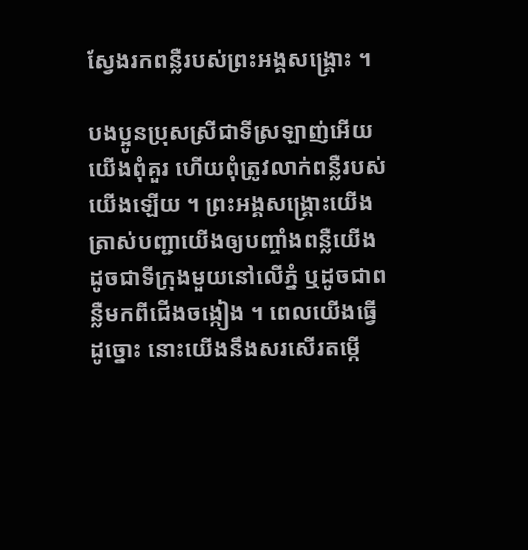ស្វែងរកពន្លឺរបស់ព្រះអង្គសង្គ្រោះ ។

បងប្អូនប្រុសស្រីជាទីស្រឡាញ់អើយ យើងពុំគួរ ហើយពុំត្រូវលាក់ពន្លឺរបស់យើងឡើយ ។ ព្រះអង្គសង្គ្រោះយើងត្រាស់បញ្ជាយើងឲ្យបញ្ចាំងពន្លឺយើង ដូចជាទីក្រុងមួយនៅលើភ្នំ ឬដូចជាពន្លឺមកពីជើងចង្កៀង ។ ពេលយើងធ្វើដូច្នោះ នោះយើងនឹងសរសើរតម្កើ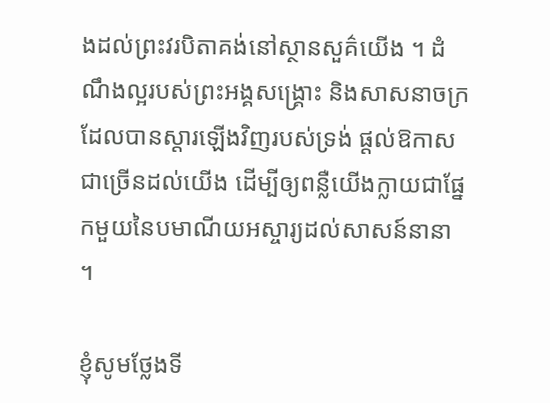ងដល់ព្រះវរបិតាគង់នៅស្ថានសួគ៌យើង ។ ដំណឹងល្អរបស់ព្រះអង្គសង្គ្រោះ និងសាសនាចក្រដែលបានស្តារឡើងវិញរបស់ទ្រង់ ផ្តល់ឱកាសជាច្រើនដល់យើង ដើម្បីឲ្យពន្លឺយើងក្លាយជាផ្នែកមួយនៃបមាណីយអស្ចារ្យដល់សាសន៍នានា ។

ខ្ញុំសូមថ្លែងទី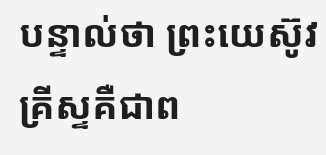បន្ទាល់ថា ព្រះយេស៊ូវគ្រីស្ទគឺជាព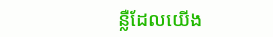ន្លឺដែលយើង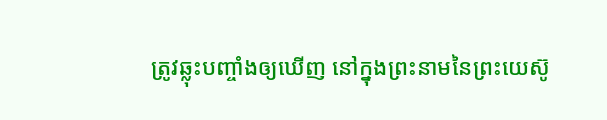ត្រូវឆ្លុះបញ្ចាំងឲ្យឃើញ នៅក្នុងព្រះនាមនៃព្រះយេស៊ូ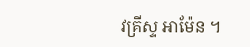វគ្រីស្ទ អាម៉ែន ។